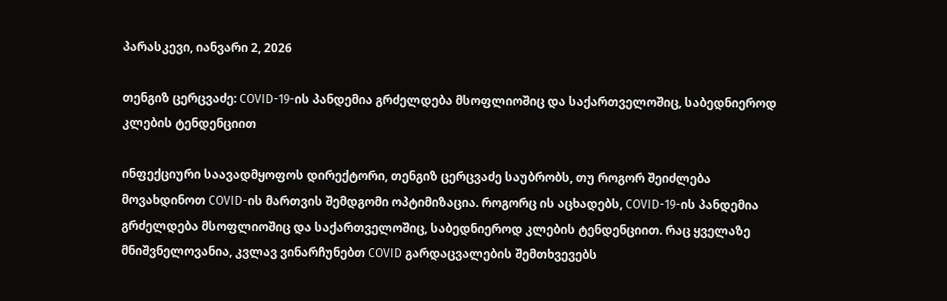პარასკევი, იანვარი 2, 2026

თენგიზ ცერცვაძე: COVID-19-ის პანდემია გრძელდება მსოფლიოშიც და საქართველოშიც, საბედნიეროდ კლების ტენდენციით

ინფექციური საავადმყოფოს დირექტორი, თენგიზ ცერცვაძე საუბრობს, თუ როგორ შეიძლება მოვახდინოთ COVID-ის მართვის შემდგომი ოპტიმიზაცია. როგორც ის აცხადებს, COVID-19-ის პანდემია გრძელდება მსოფლიოშიც და საქართველოშიც, საბედნიეროდ კლების ტენდენციით. რაც ყველაზე მნიშვნელოვანია, კვლავ ვინარჩუნებთ COVID გარდაცვალების შემთხვევებს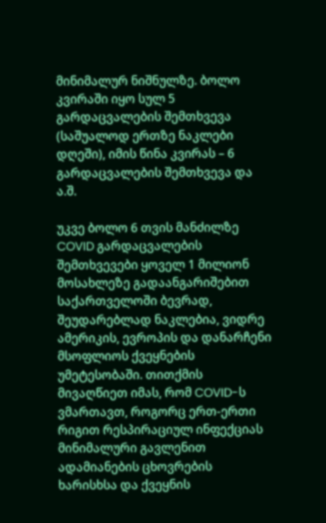მინიმალურ ნიშნულზე. ბოლო კვირაში იყო სულ 5 გარდაცვალების შემთხვევა (საშუალოდ ერთზე ნაკლები დღეში), იმის წინა კვირას – 6 გარდაცვალების შემთხვევა და ა.შ.

უკვე ბოლო 6 თვის მანძილზე COVID გარდაცვალების შემთხვევები ყოველ 1 მილიონ მოსახლეზე გადაანგარიშებით საქართველოში ბევრად, შეუდარებლად ნაკლებია, ვიდრე ამერიკის, ევროპის და დანარჩენი მსოფლიოს ქვეყნების უმეტესობაში. თითქმის მივაღწიეთ იმას, რომ COVID-ს ვმართავთ, როგორც ერთ-ერთი რიგით რესპირაციულ ინფექციას მინიმალური გავლენით ადამიანების ცხოვრების ხარისხსა და ქვეყნის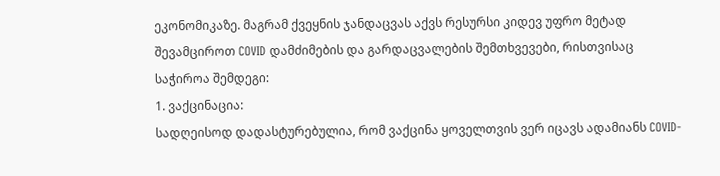ეკონომიკაზე. მაგრამ ქვეყნის ჯანდაცვას აქვს რესურსი კიდევ უფრო მეტად შევამციროთ COVID დამძიმების და გარდაცვალების შემთხვევები, რისთვისაც საჭიროა შემდეგი:
1. ვაქცინაცია:
სადღეისოდ დადასტურებულია, რომ ვაქცინა ყოველთვის ვერ იცავს ადამიანს COVID-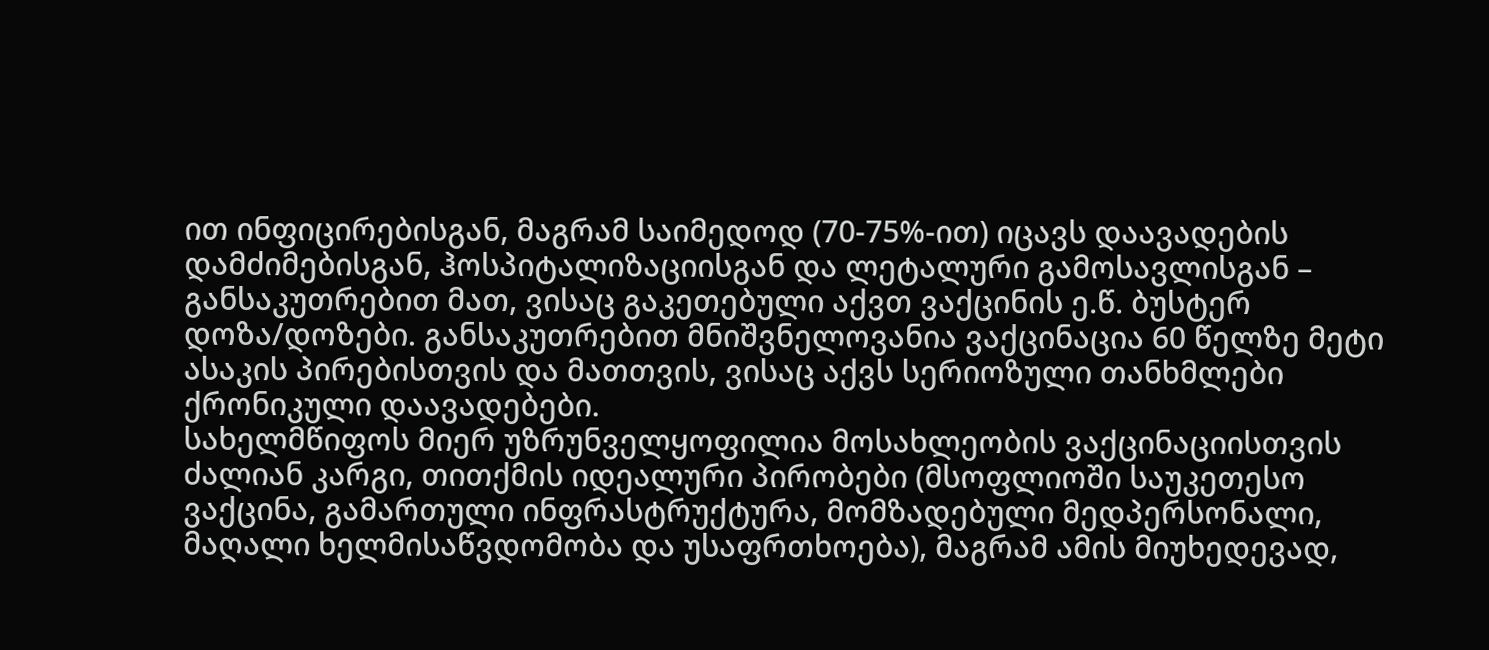ით ინფიცირებისგან, მაგრამ საიმედოდ (70-75%-ით) იცავს დაავადების დამძიმებისგან, ჰოსპიტალიზაციისგან და ლეტალური გამოსავლისგან – განსაკუთრებით მათ, ვისაც გაკეთებული აქვთ ვაქცინის ე.წ. ბუსტერ დოზა/დოზები. განსაკუთრებით მნიშვნელოვანია ვაქცინაცია 60 წელზე მეტი ასაკის პირებისთვის და მათთვის, ვისაც აქვს სერიოზული თანხმლები ქრონიკული დაავადებები.
სახელმწიფოს მიერ უზრუნველყოფილია მოსახლეობის ვაქცინაციისთვის ძალიან კარგი, თითქმის იდეალური პირობები (მსოფლიოში საუკეთესო ვაქცინა, გამართული ინფრასტრუქტურა, მომზადებული მედპერსონალი, მაღალი ხელმისაწვდომობა და უსაფრთხოება), მაგრამ ამის მიუხედევად,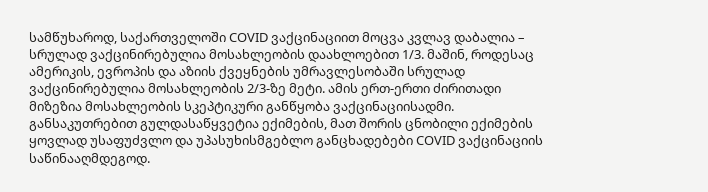სამწუხაროდ, საქართველოში COVID ვაქცინაციით მოცვა კვლავ დაბალია – სრულად ვაქცინირებულია მოსახლეობის დაახლოებით 1/3. მაშინ, როდესაც ამერიკის, ევროპის და აზიის ქვეყნების უმრავლესობაში სრულად ვაქცინირებულია მოსახლეობის 2/3-ზე მეტი. ამის ერთ-ერთი ძირითადი მიზეზია მოსახლეობის სკეპტიკური განწყობა ვაქცინაციისადმი. განსაკუთრებით გულდასაწყვეტია ექიმების, მათ შორის ცნობილი ექიმების ყოვლად უსაფუძვლო და უპასუხისმგებლო განცხადებები COVID ვაქცინაციის საწინააღმდეგოდ.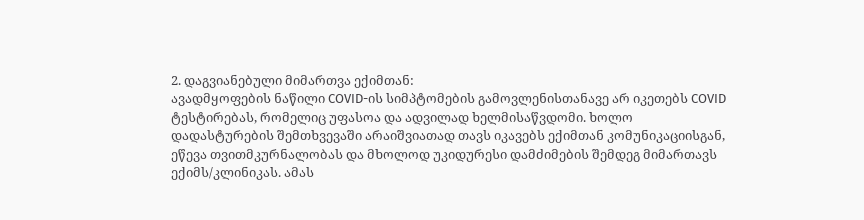2. დაგვიანებული მიმართვა ექიმთან:
ავადმყოფების ნაწილი COVID-ის სიმპტომების გამოვლენისთანავე არ იკეთებს COVID ტესტირებას, რომელიც უფასოა და ადვილად ხელმისაწვდომი. ხოლო დადასტურების შემთხვევაში არაიშვიათად თავს იკავებს ექიმთან კომუნიკაციისგან, ეწევა თვითმკურნალობას და მხოლოდ უკიდურესი დამძიმების შემდეგ მიმართავს ექიმს/კლინიკას. ამას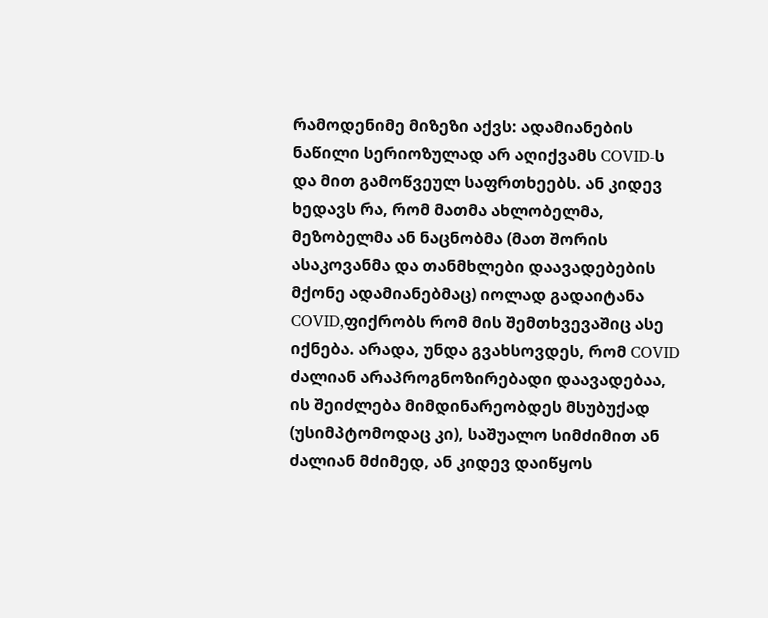რამოდენიმე მიზეზი აქვს: ადამიანების ნაწილი სერიოზულად არ აღიქვამს COVID-ს და მით გამოწვეულ საფრთხეებს. ან კიდევ ხედავს რა, რომ მათმა ახლობელმა, მეზობელმა ან ნაცნობმა (მათ შორის ასაკოვანმა და თანმხლები დაავადებების მქონე ადამიანებმაც) იოლად გადაიტანა COVID,ფიქრობს რომ მის შემთხვევაშიც ასე იქნება. არადა, უნდა გვახსოვდეს, რომ COVID ძალიან არაპროგნოზირებადი დაავადებაა, ის შეიძლება მიმდინარეობდეს მსუბუქად (უსიმპტომოდაც კი), საშუალო სიმძიმით ან ძალიან მძიმედ, ან კიდევ დაიწყოს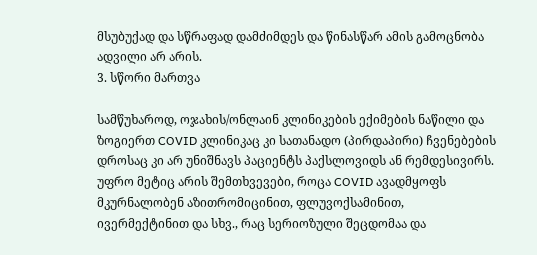მსუბუქად და სწრაფად დამძიმდეს და წინასწარ ამის გამოცნობა ადვილი არ არის.
3. სწორი მართვა

სამწუხაროდ, ოჯახის/ონლაინ კლინიკების ექიმების ნაწილი და ზოგიერთ COVID კლინიკაც კი სათანადო (პირდაპირი) ჩვენებების დროსაც კი არ უნიშნავს პაციენტს პაქსლოვიდს ან რემდესივირს. უფრო მეტიც არის შემთხვევები, როცა COVID ავადმყოფს მკურნალობენ აზითრომიცინით, ფლუვოქსამინით, ივერმექტინით და სხვ., რაც სერიოზული შეცდომაა და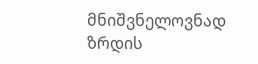მნიშვნელოვნად ზრდის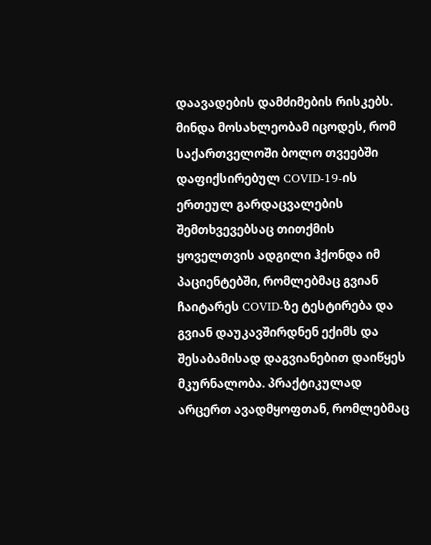დაავადების დამძიმების რისკებს.
მინდა მოსახლეობამ იცოდეს, რომ საქართველოში ბოლო თვეებში დაფიქსირებულ COVID-19-ის ერთეულ გარდაცვალების შემთხვევებსაც თითქმის ყოველთვის ადგილი ჰქონდა იმ პაციენტებში, რომლებმაც გვიან ჩაიტარეს COVID-ზე ტესტირება და გვიან დაუკავშირდნენ ექიმს და შესაბამისად დაგვიანებით დაიწყეს მკურნალობა. პრაქტიკულად არცერთ ავადმყოფთან, რომლებმაც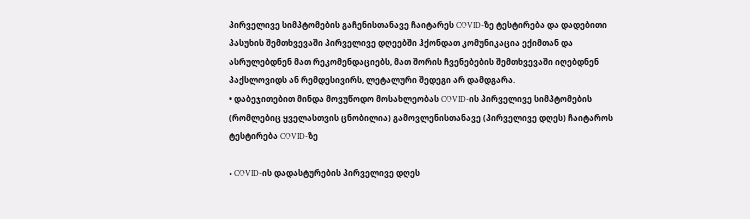პირველივე სიმპტომების გაჩენისთანავე ჩაიტარეს COVID-ზე ტესტირება და დადებითი პასუხის შემთხვევაში პირველივე დღეებში ჰქონდათ კომუნიკაცია ექიმთან და ასრულებდნენ მათ რეკომენდაციებს, მათ შორის ჩვენებების შემთხვევაში იღებდნენ პაქსლოვიდს ან რემდესივირს, ლეტალური შედეგი არ დამდგარა.
• დაბეჯითებით მინდა მოვუწოდო მოსახლეობას COVID-ის პირველივე სიმპტომების (რომლებიც ყველასთვის ცნობილია) გამოვლენისთანავე (პირველივე დღეს) ჩაიტაროს ტესტირება COVID-ზე

• COVID-ის დადასტურების პირველივე დღეს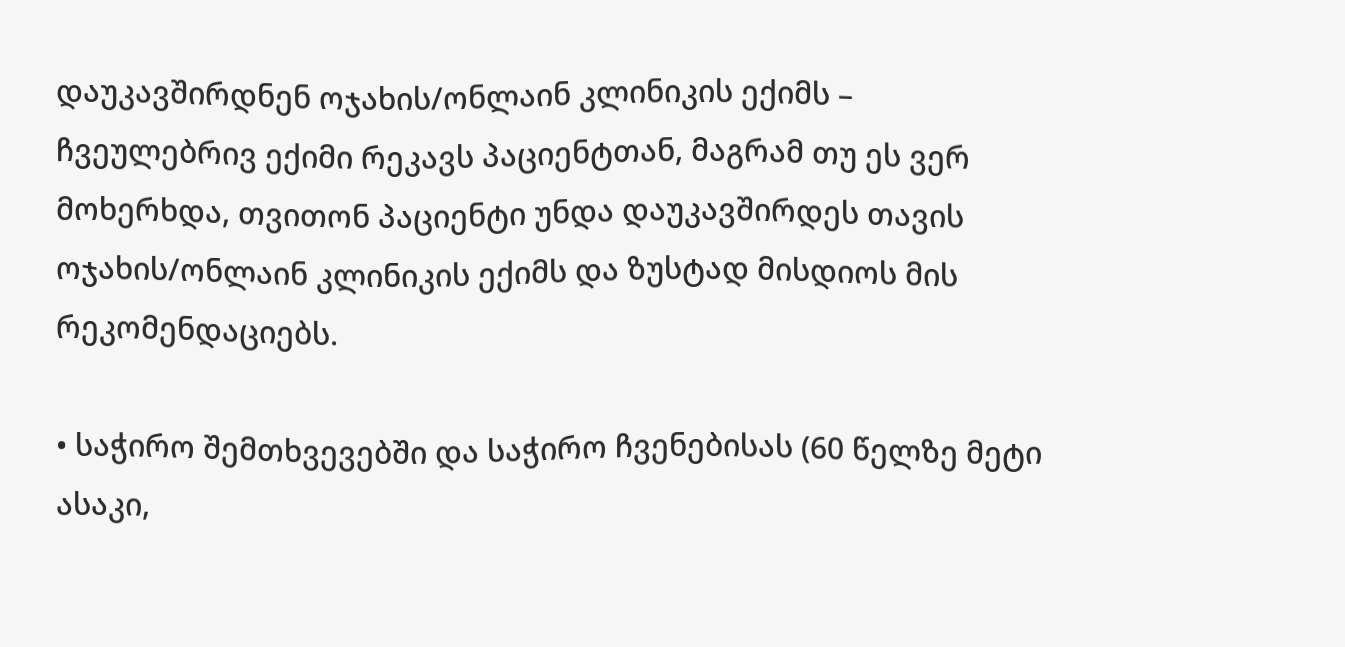დაუკავშირდნენ ოჯახის/ონლაინ კლინიკის ექიმს – ჩვეულებრივ ექიმი რეკავს პაციენტთან, მაგრამ თუ ეს ვერ მოხერხდა, თვითონ პაციენტი უნდა დაუკავშირდეს თავის ოჯახის/ონლაინ კლინიკის ექიმს და ზუსტად მისდიოს მის რეკომენდაციებს.

• საჭირო შემთხვევებში და საჭირო ჩვენებისას (60 წელზე მეტი ასაკი,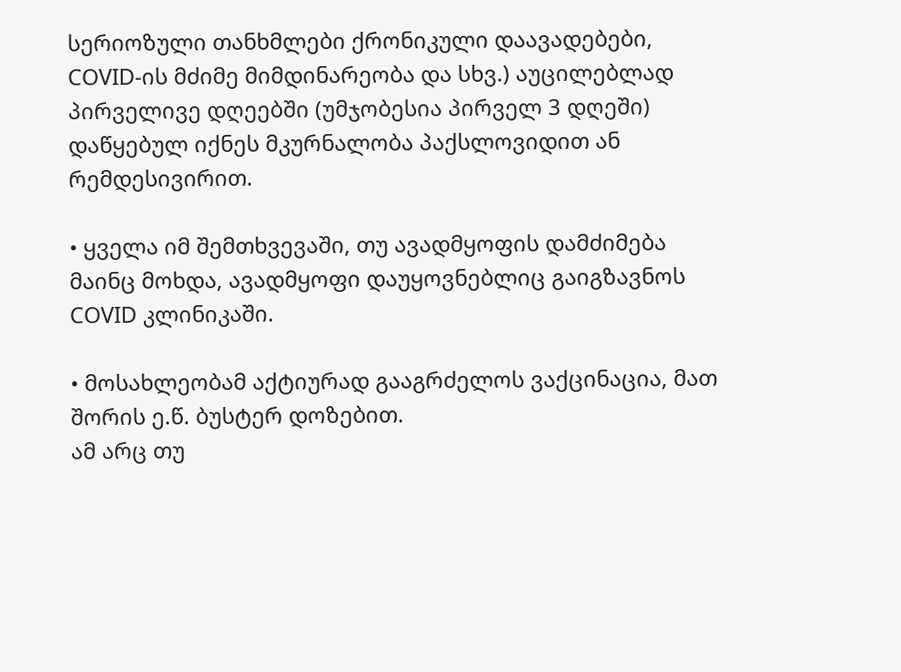სერიოზული თანხმლები ქრონიკული დაავადებები, COVID-ის მძიმე მიმდინარეობა და სხვ.) აუცილებლად პირველივე დღეებში (უმჯობესია პირველ 3 დღეში) დაწყებულ იქნეს მკურნალობა პაქსლოვიდით ან რემდესივირით.

• ყველა იმ შემთხვევაში, თუ ავადმყოფის დამძიმება მაინც მოხდა, ავადმყოფი დაუყოვნებლიც გაიგზავნოს COVID კლინიკაში.

• მოსახლეობამ აქტიურად გააგრძელოს ვაქცინაცია, მათ შორის ე.წ. ბუსტერ დოზებით.
ამ არც თუ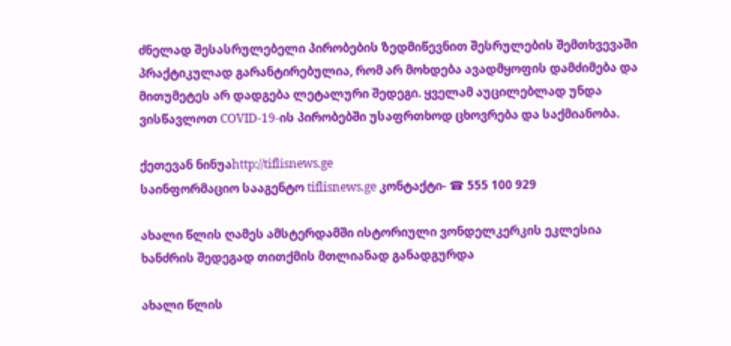ძნელად შესასრულებელი პირობების ზედმიწევნით შესრულების შემთხვევაში პრაქტიკულად გარანტირებულია, რომ არ მოხდება ავადმყოფის დამძიმება და მითუმეტეს არ დადგება ლეტალური შედეგი. ყველამ აუცილებლად უნდა ვისწავლოთ COVID-19-ის პირობებში უსაფრთხოდ ცხოვრება და საქმიანობა.

ქეთევან ნინუაhttp://tiflisnews.ge
საინფორმაციო სააგენტო tiflisnews.ge კონტაქტი- ☎ 555 100 929

ახალი წლის ღამეს ამსტერდამში ისტორიული ვონდელკერკის ეკლესია ხანძრის შედეგად თითქმის მთლიანად განადგურდა

ახალი წლის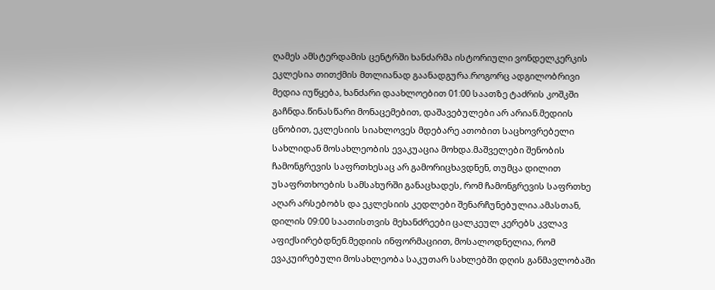ღამეს ამსტერდამის ცენტრში ხანძარმა ისტორიული ვონდელკერკის ეკლესია თითქმის მთლიანად გაანადგურა.როგორც ადგილობრივი მედია იუწყება, ხანძარი დაახლოებით 01:00 საათზე ტაძრის კოშკში გაჩნდა.წინასწარი მონაცემებით, დაშავებულები არ არიან.მედიის ცნობით, ეკლესიის სიახლოვეს მდებარე ათობით საცხოვრებელი სახლიდან მოსახლეობის ევაკუაცია მოხდა.მაშველები შენობის ჩამონგრევის საფრთხესაც არ გამორიცხავდნენ, თუმცა დილით უსაფრთხოების სამსახურში განაცხადეს, რომ ჩამონგრევის საფრთხე აღარ არსებობს და ეკლესიის კედლები შენარჩუნებულია.ამასთან, დილის 09:00 საათისთვის მეხანძრეები ცალკეულ კერებს კვლავ აფიქსირებდნენ.მედიის ინფორმაციით, მოსალოდნელია, რომ ევაკუირებული მოსახლეობა საკუთარ სახლებში დღის განმავლობაში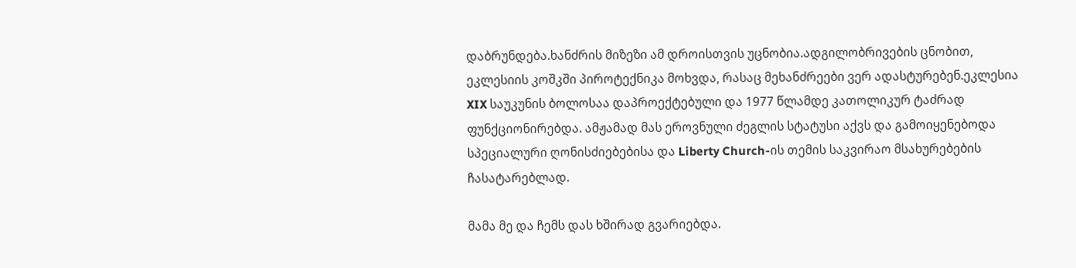დაბრუნდება.ხანძრის მიზეზი ამ დროისთვის უცნობია.ადგილობრივების ცნობით, ეკლესიის კოშკში პიროტექნიკა მოხვდა, რასაც მეხანძრეები ვერ ადასტურებენ.ეკლესია XIX საუკუნის ბოლოსაა დაპროექტებული და 1977 წლამდე კათოლიკურ ტაძრად ფუნქციონირებდა. ამჟამად მას ეროვნული ძეგლის სტატუსი აქვს და გამოიყენებოდა სპეციალური ღონისძიებებისა და Liberty Church-ის თემის საკვირაო მსახურებების ჩასატარებლად.

მამა მე და ჩემს დას ხშირად გვარიებდა.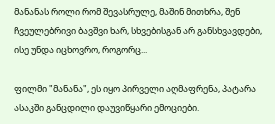მანანას როლი რომ შევასრულე, მაშინ მითხრა, შენ ჩვეულებრივი ბავშვი ხარ, სხვებისგან არ განსხვავდები, ისე უნდა იცხოვრო, როგორც...

ფილმი "მანანა", ეს იყო პირველი აღმაფრენა, პატარა ასაკში განცდილი დაუვიწყარი ემოციები.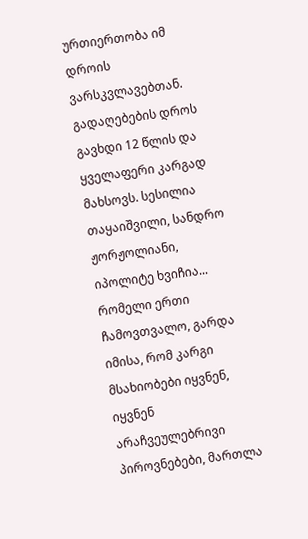ურთიერთობა იმ დროის ვარსკვლავებთან. გადაღებების დროს გავხდი 12 წლის და ყველაფერი კარგად მახსოვს. სესილია თაყაიშვილი, სანდრო ჟორჟოლიანი, იპოლიტე ხვიჩია... რომელი ერთი ჩამოვთვალო, გარდა იმისა, რომ კარგი მსახიობები იყვნენ, იყვნენ არაჩვეულებრივი პიროვნებები, მართლა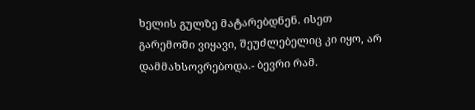ხელის გულზე მატარებდნენ. ისეთ გარემოში ვიყავი, შეუძლებელიც კი იყო, არ დამმახსოვრებოდა.- ბევრი რამ.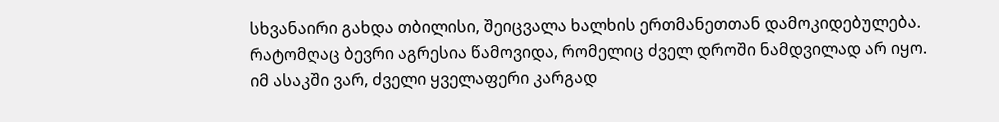სხვანაირი გახდა თბილისი, შეიცვალა ხალხის ერთმანეთთან დამოკიდებულება. რატომღაც ბევრი აგრესია წამოვიდა, რომელიც ძველ დროში ნამდვილად არ იყო. იმ ასაკში ვარ, ძველი ყველაფერი კარგად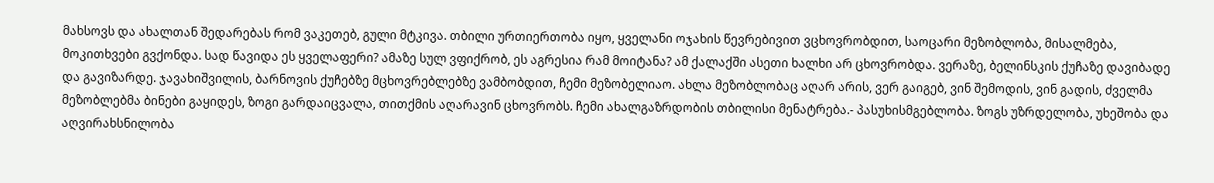მახსოვს და ახალთან შედარებას რომ ვაკეთებ, გული მტკივა. თბილი ურთიერთობა იყო, ყველანი ოჯახის წევრებივით ვცხოვრობდით, საოცარი მეზობლობა, მისალმება, მოკითხვები გვქონდა. სად წავიდა ეს ყველაფერი? ამაზე სულ ვფიქრობ, ეს აგრესია რამ მოიტანა? ამ ქალაქში ასეთი ხალხი არ ცხოვრობდა. ვერაზე, ბელინსკის ქუჩაზე დავიბადე და გავიზარდე. ჯავახიშვილის, ბარნოვის ქუჩებზე მცხოვრებლებზე ვამბობდით, ჩემი მეზობელიაო. ახლა მეზობლობაც აღარ არის, ვერ გაიგებ, ვინ შემოდის, ვინ გადის, ძველმა მეზობლებმა ბინები გაყიდეს, ზოგი გარდაიცვალა, თითქმის აღარავინ ცხოვრობს. ჩემი ახალგაზრდობის თბილისი მენატრება.- პასუხისმგებლობა. ზოგს უზრდელობა, უხეშობა და აღვირახსნილობა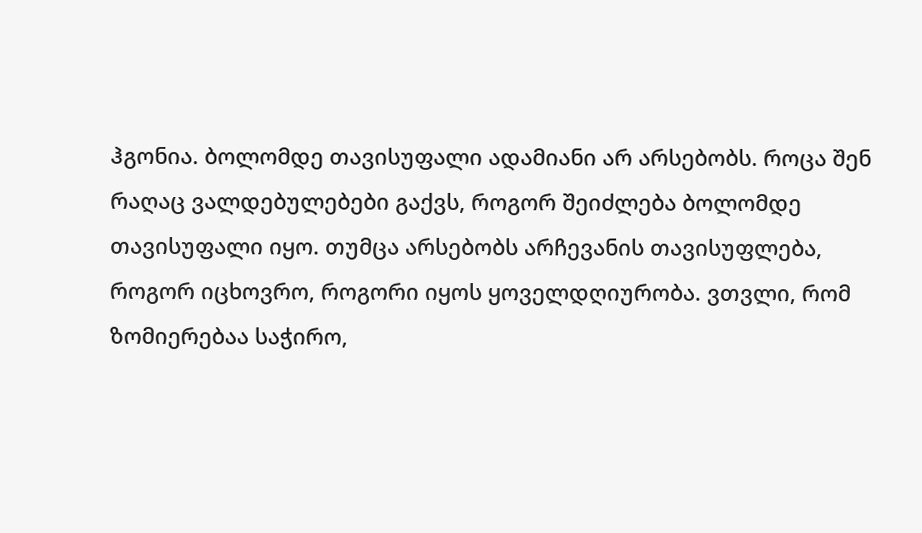ჰგონია. ბოლომდე თავისუფალი ადამიანი არ არსებობს. როცა შენ რაღაც ვალდებულებები გაქვს, როგორ შეიძლება ბოლომდე თავისუფალი იყო. თუმცა არსებობს არჩევანის თავისუფლება, როგორ იცხოვრო, როგორი იყოს ყოველდღიურობა. ვთვლი, რომ ზომიერებაა საჭირო,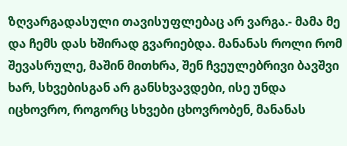ზღვარგადასული თავისუფლებაც არ ვარგა.- მამა მე და ჩემს დას ხშირად გვარიებდა. მანანას როლი რომ შევასრულე, მაშინ მითხრა, შენ ჩვეულებრივი ბავშვი ხარ, სხვებისგან არ განსხვავდები, ისე უნდა იცხოვრო, როგორც სხვები ცხოვრობენ, მანანას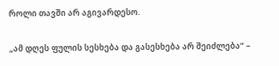როლი თავში არ აგივარდესო.

„ამ დღეს ფულის სესხება და გასესხება არ შეიძლება“ –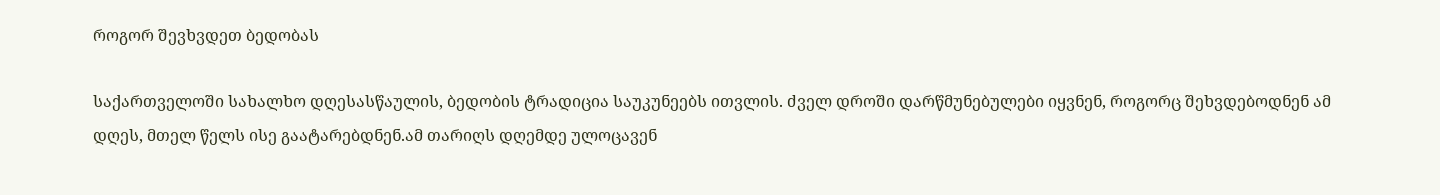როგორ შევხვდეთ ბედობას

საქართველოში სახალხო დღესასწაულის, ბედობის ტრადიცია საუკუნეებს ითვლის. ძველ დროში დარწმუნებულები იყვნენ, როგორც შეხვდებოდნენ ამ დღეს, მთელ წელს ისე გაატარებდნენ.ამ თარიღს დღემდე ულოცავენ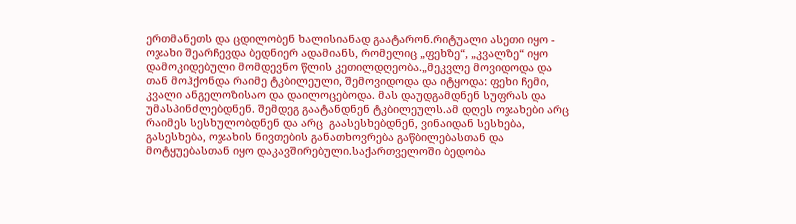ერთმანეთს და ცდილობენ ხალისიანად გაატარონ.რიტუალი ასეთი იყო -  ოჯახი შეარჩევდა ბედნიერ ადამიანს, რომელიც „ფეხზე“, „კვალზე“ იყო დამოკიდებული მომდევნო წლის კეთილდღეობა.„მეკვლე მოვიდოდა და თან მოჰქონდა რაიმე ტკბილეული, შემოვიდოდა და იტყოდა: ფეხი ჩემი, კვალი ანგელოზისაო და დაილოცებოდა. მას დაუდგამდნენ სუფრას და უმასპინძლებდნენ. შემდეგ გაატანდნენ ტკბილეულს.ამ დღეს ოჯახები არც რაიმეს სესხულობდნენ და არც  გაასესხებდნენ, ვინაიდან სესხება, გასესხება, ოჯახის ნივთების განათხოვრება გაწბილებასთან და მოტყუებასთან იყო დაკავშირებული.საქართველოში ბედობა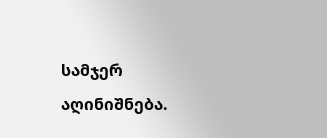სამჯერ აღინიშნება.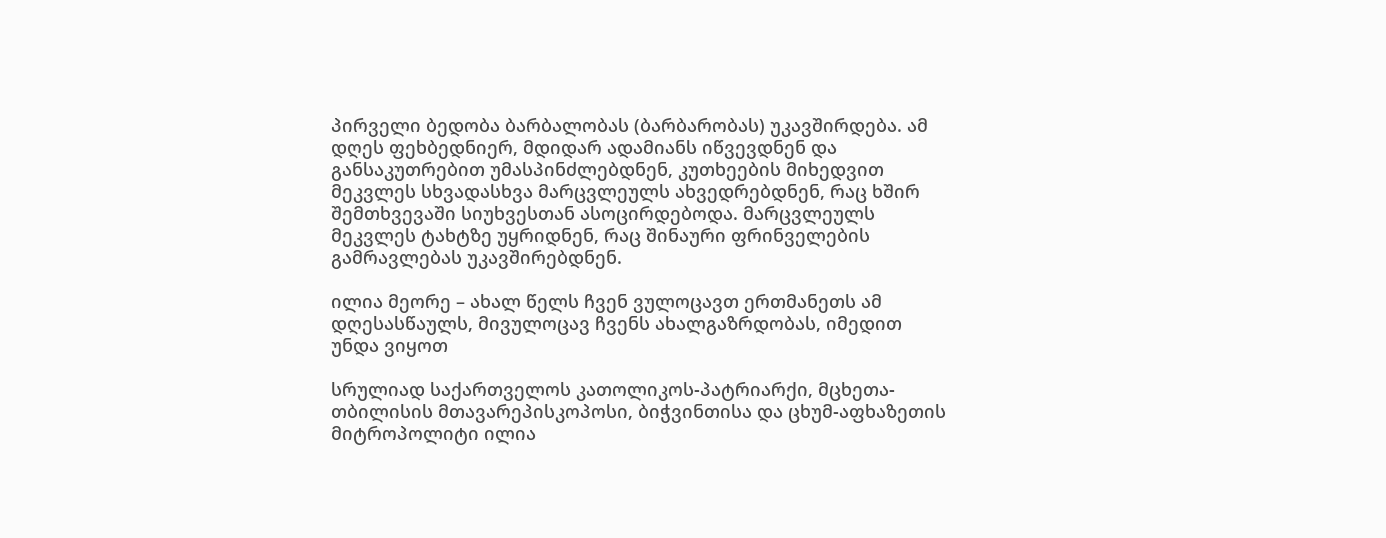პირველი ბედობა ბარბალობას (ბარბარობას) უკავშირდება. ამ დღეს ფეხბედნიერ, მდიდარ ადამიანს იწვევდნენ და განსაკუთრებით უმასპინძლებდნენ, კუთხეების მიხედვით მეკვლეს სხვადასხვა მარცვლეულს ახვედრებდნენ, რაც ხშირ შემთხვევაში სიუხვესთან ასოცირდებოდა. მარცვლეულს მეკვლეს ტახტზე უყრიდნენ, რაც შინაური ფრინველების გამრავლებას უკავშირებდნენ.

ილია მეორე – ახალ წელს ჩვენ ვულოცავთ ერთმანეთს ამ დღესასწაულს, მივულოცავ ჩვენს ახალგაზრდობას, იმედით უნდა ვიყოთ

სრულიად საქართველოს კათოლიკოს-პატრიარქი, მცხეთა-თბილისის მთავარეპისკოპოსი, ბიჭვინთისა და ცხუმ-აფხაზეთის მიტროპოლიტი ილია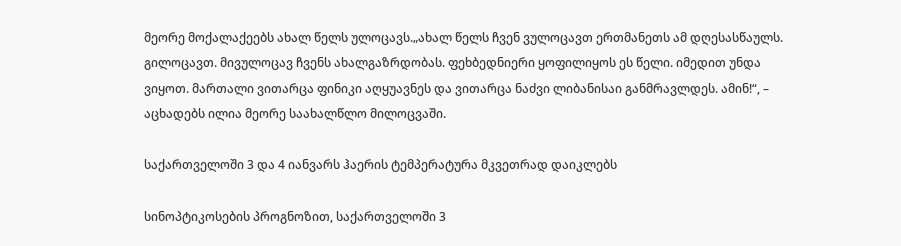მეორე მოქალაქეებს ახალ წელს ულოცავს.„ახალ წელს ჩვენ ვულოცავთ ერთმანეთს ამ დღესასწაულს. გილოცავთ. მივულოცავ ჩვენს ახალგაზრდობას. ფეხბედნიერი ყოფილიყოს ეს წელი. იმედით უნდა ვიყოთ. მართალი ვითარცა ფინიკი აღყუავნეს და ვითარცა ნაძვი ლიბანისაი განმრავლდეს. ამინ!“, – აცხადებს ილია მეორე საახალწლო მილოცვაში.

საქართველოში 3 და 4 იანვარს ჰაერის ტემპერატურა მკვეთრად დაიკლებს

სინოპტიკოსების პროგნოზით, საქართველოში 3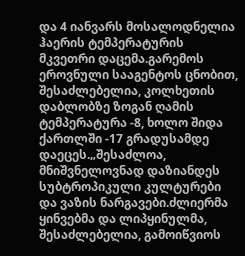და 4 იანვარს მოსალოდნელია ჰაერის ტემპერატურის მკვეთრი დაცემა.გარემოს ეროვნული სააგენტოს ცნობით, შესაძლებელია, კოლხეთის დაბლობზე ზოგან ღამის ტემპერატურა -8, ხოლო შიდა ქართლში -17 გრადუსამდე დაეცეს.„შესაძლოა, მნიშვნელოვნად დაზიანდეს სუბტროპიკული კულტურები და ვაზის ნარგავები.ძლიერმა ყინვებმა და ლიპყინულმა, შესაძლებელია, გამოიწვიოს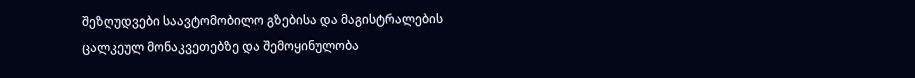შეზღუდვები საავტომობილო გზებისა და მაგისტრალების ცალკეულ მონაკვეთებზე და შემოყინულობა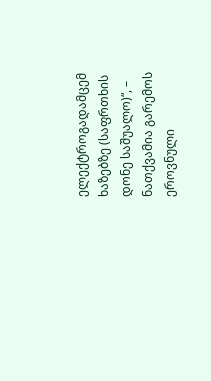ელექტროგადამცემ ხაზებზე (საფრთხის დონე საშუალო)“, – ნათქვამია გარემოს ეროვნული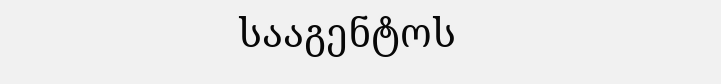სააგენტოს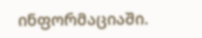ინფორმაციაში.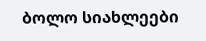ბოლო სიახლეები